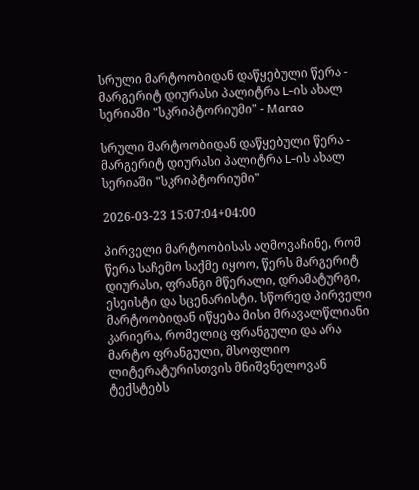სრული მარტოობიდან დაწყებული წერა - მარგერიტ დიურასი პალიტრა L-ის ახალ სერიაში "სკრიპტორიუმი" - Marao

სრული მარტოობიდან დაწყებული წერა - მარგერიტ დიურასი პალიტრა L-ის ახალ სერიაში "სკრიპტორიუმი"

2026-03-23 15:07:04+04:00

პირველი მარტოობისას აღმოვაჩინე, რომ წერა საჩემო საქმე იყოო, წერს მარგერიტ დიურასი, ფრანგი მწერალი, დრამატურგი, ესეისტი და სცენარისტი. სწორედ პირველი მარტოობიდან იწყება მისი მრავალწლიანი კარიერა, რომელიც ფრანგული და არა მარტო ფრანგული, მსოფლიო ლიტერატურისთვის მნიშვნელოვან ტექსტებს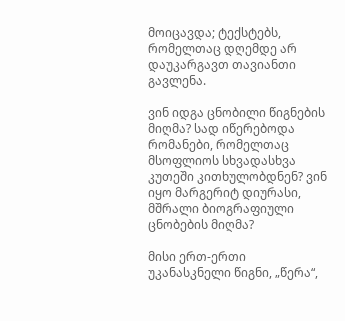მოიცავდა; ტექსტებს, რომელთაც დღემდე არ დაუკარგავთ თავიანთი გავლენა.

ვინ იდგა ცნობილი წიგნების მიღმა? სად იწერებოდა რომანები, რომელთაც მსოფლიოს სხვადასხვა კუთეში კითხულობდნენ? ვინ იყო მარგერიტ დიურასი, მშრალი ბიოგრაფიული ცნობების მიღმა?

მისი ერთ-ერთი უკანასკნელი წიგნი, „წერა“,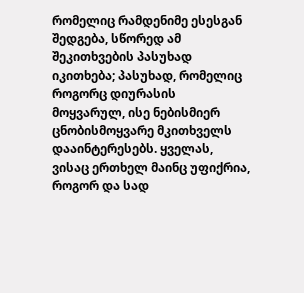რომელიც რამდენიმე ესესგან შედგება, სწორედ ამ შეკითხვების პასუხად იკითხება; პასუხად, რომელიც როგორც დიურასის მოყვარულ, ისე ნებისმიერ ცნობისმოყვარე მკითხველს დააინტერესებს. ყველას, ვისაც ერთხელ მაინც უფიქრია, როგორ და სად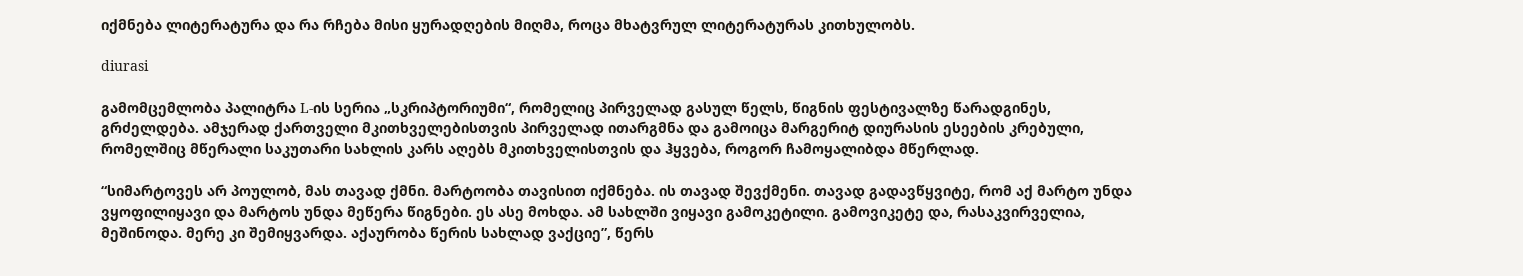იქმნება ლიტერატურა და რა რჩება მისი ყურადღების მიღმა, როცა მხატვრულ ლიტერატურას კითხულობს.

diurasi

გამომცემლობა პალიტრა L-ის სერია „სკრიპტორიუმი“, რომელიც პირველად გასულ წელს, წიგნის ფესტივალზე წარადგინეს, გრძელდება. ამჯერად ქართველი მკითხველებისთვის პირველად ითარგმნა და გამოიცა მარგერიტ დიურასის ესეების კრებული, რომელშიც მწერალი საკუთარი სახლის კარს აღებს მკითხველისთვის და ჰყვება, როგორ ჩამოყალიბდა მწერლად.

“სიმარტოვეს არ პოულობ, მას თავად ქმნი. მარტოობა თავისით იქმნება. ის თავად შევქმენი. თავად გადავწყვიტე, რომ აქ მარტო უნდა ვყოფილიყავი და მარტოს უნდა მეწერა წიგნები. ეს ასე მოხდა. ამ სახლში ვიყავი გამოკეტილი. გამოვიკეტე და, რასაკვირველია, მეშინოდა. მერე კი შემიყვარდა. აქაურობა წერის სახლად ვაქციე”, წერს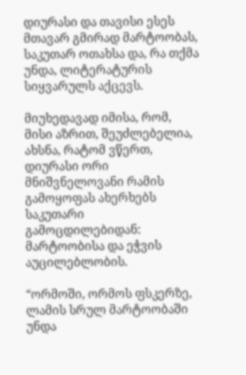დიურასი და თავისი ესეს მთავარ გმირად მარტოობას, საკუთარ ოთახსა და, რა თქმა უნდა, ლიტერატურის სიყვარულს აქცევს.

მიუხედავად იმისა, რომ, მისი აზრით, შეუძლებელია, ახსნა, რატომ ვწერთ, დიურასი ორი მნიშვნელოვანი რამის გამოყოფას ახერხებს საკუთარი გამოცდილებიდან: მარტოობისა და ეჭვის აუცილებლობის.

“ორმოში, ორმოს ფსკერზე, ლამის სრულ მარტოობაში უნდა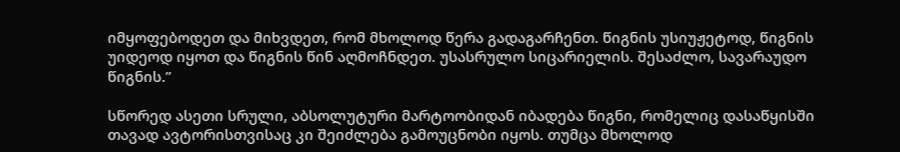იმყოფებოდეთ და მიხვდეთ, რომ მხოლოდ წერა გადაგარჩენთ. წიგნის უსიუჟეტოდ, წიგნის უიდეოდ იყოთ და წიგნის წინ აღმოჩნდეთ. უსასრულო სიცარიელის. შესაძლო, სავარაუდო წიგნის.”

სწორედ ასეთი სრული, აბსოლუტური მარტოობიდან იბადება წიგნი, რომელიც დასაწყისში თავად ავტორისთვისაც კი შეიძლება გამოუცნობი იყოს. თუმცა მხოლოდ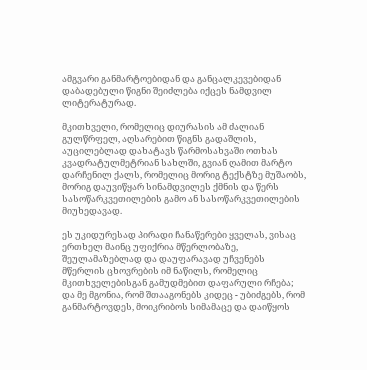ამგვარი განმარტოებიდან და განცალკევებიდან დაბადებული წიგნი შეიძლება იქცეს ნამდვილ ლიტერატურად.

მკითხველი, რომელიც დიურასის ამ ძალიან გულწრფელ, აღსარებით წიგნს გადაშლის, აუცილებლად დახატავს წარმოსახვაში ოთხას კვადრატულმეტრიან სახლში, გვიან ღამით მარტო დარჩენილ ქალს, რომელიც მორიგ ტექსტზე მუშაობს, მორიგ დაუვიწყარ სინამდვილეს ქმნის და წერს სასოწარკვეთილების გამო ან სასოწარკვეთილების მიუხედავად.

ეს უკიდურესად პირადი ჩანაწერები ყველას, ვისაც ერთხელ მაინც უფიქრია მწერლობაზე, შეულამაზებლად და დაუფარავად უჩვენებს მწერლის ცხოვრების იმ ნაწილს, რომელიც მკითხველებისგან გამუდმებით დაფარული რჩება; და მე მგონია, რომ შთააგონებს კიდეც - უბიძგებს, რომ განმარტოვდეს, მოიკრიბოს სიმამაცე და დაიწყოს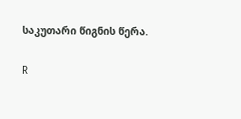საკუთარი წიგნის წერა.

R